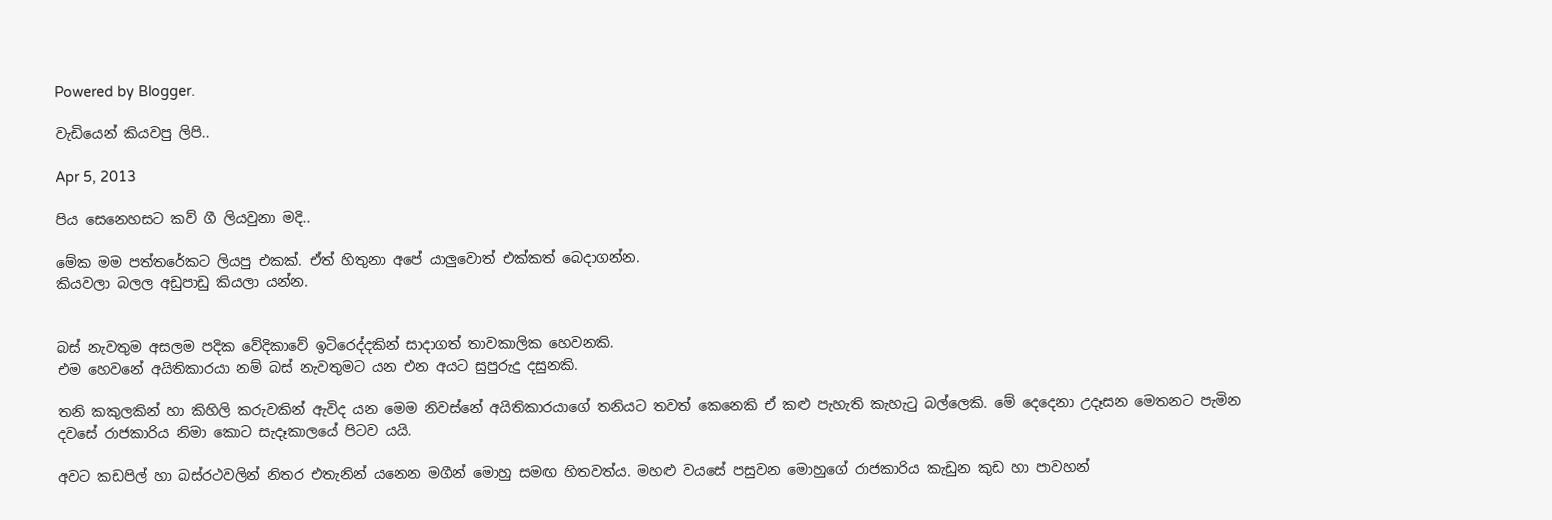Powered by Blogger.

වැඩියෙන් කියවපු ලිපි..

Apr 5, 2013

පිය සෙනෙහසට කව් ගී ලියවුනා මදි..

මේක මම පත්තරේකට ලියපු එකක්. ඒත් හිතුනා අපේ යාලුවොත් එක්කත් බෙදාගන්න.
කියවලා බලල අඩුපාඩු කියලා යන්න.


බස් නැවතුම අසලම පදික වේදිකාවේ ඉටිරෙද්දකින් සාදාගත් තාවකාලික හෙවනකි.
එම හෙවනේ අයිතිකාරයා නම් බස් නැවතුමට යන එන අයට සුපුරුදු දසුනකි.

තනි කකුලකින් හා කිහිලි කරුවකින් ඇවිද යන මෙම නිවස්නේ අයිතිකාරයාගේ තනියට තවත් කෙනෙකි ඒ කළු පැහැති කැහැටු බල්ලෙකි. මේ දෙදෙනා උදෑසන මෙතනට පැමින දවසේ රාජකාරිය නිමා කොට සැදෑකාලයේ පිටව යයි.

අවට කඩපිල් හා බස්රථවලින් නිතර එතැනින් යනෙන මගීන් මොහු සමඟ හිතවත්ය. මහළු වයසේ පසුවන මොහුගේ රාජකාරිය කැඩුන කුඩ හා පාවහන්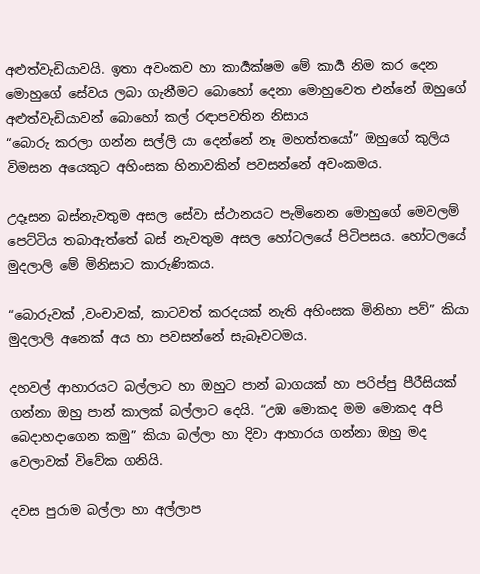අළුත්වැඩියාවයි. ඉතා අවංකව හා කාර්‍යක්ෂම මේ කාර්‍ය නිම කර දෙන මොහුගේ සේවය ලබා ගැනීමට බොහෝ දෙනා මොහුවෙත එන්නේ ඔහුගේ අළුත්වැඩියාවන් බොහෝ කල් රඳාපවතින නිසාය
“බොරු කරලා ගන්න සල්ලි යා දෙන්නේ නෑ මහත්තයෝ” ඔහුගේ කුලිය විමසන අයෙකුට අහිංසක හිනාවකින් පවසන්නේ අවංකමය.

උදෑසන බස්නැවතුම අසල සේවා ස්ථානයට පැමිනෙන මොහුගේ මෙවලම් පෙට්ටිය තබාඇත්තේ බස් නැවතුම අසල හෝටලයේ පිටිපසය. හෝටලයේ මුදලාලි මේ මිනිසාට කාරුණිකය.

“බොරුවක් ,වංචාවක්, කාටවත් කරදයක් නැති අහිංසක මිනිහා පව්” කියා මුදලාලි අනෙක් අය හා පවසන්නේ සැබෑවටමය.

දහවල් ආහාරයට බල්ලාට හා ඔහුට පාන් බාගයක් හා පරිප්පු පීරීසියක් ගන්නා ඔහු පාන් කාලක් බල්ලාට දෙයි. “උඹ මොකද මම මොකද අපි බෙදාහදාගෙන කමු” කියා බල්ලා හා දිවා ආහාරය ගන්නා ඔහු මද වෙලාවක් විවේක ගනියි.

දවස පුරාම බල්ලා හා අල්ලාප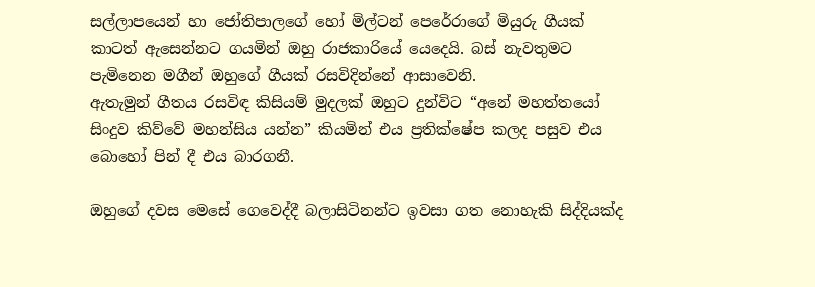සල්ලාපයෙන් හා ජෝතිපාලගේ හෝ මිල්ටන් පෙරේරාගේ මියුරු ගීයක් කාටත් ඇසෙන්නට ගයමින් ඔහු රාජකාරියේ යෙදෙයි. බස් නැවතුමට පැමිනෙන මගීන් ඔහුගේ ගීයක් රසවිදින්නේ ආසාවෙනි.
ඇතැමුන් ගීතය රසවිඳ කිසියම් මුදලක් ඔහුට දුන්විට “අනේ මහත්ත‍යෝ සිංදුව කිව්වේ මහන්සිය යන්න” කියමින් එය ප්‍රතික්ෂේප කලද පසුව එය බොහෝ පින් දී එය බාරගනී.

ඔහුගේ දවස මෙසේ ගෙවෙද්දී බලාසිටිනන්ට ඉවසා ගත නොහැකි සිද්දියක්ද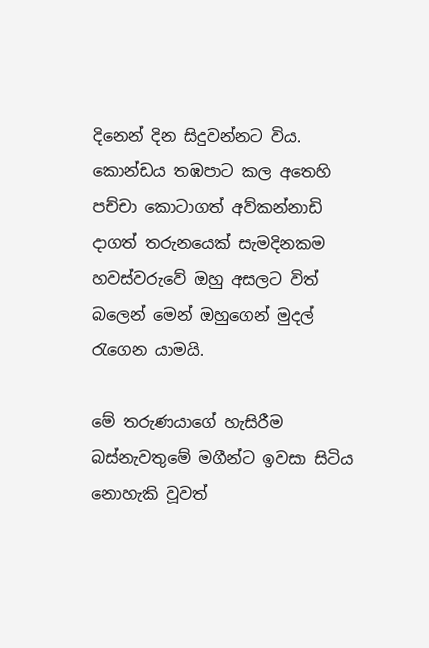දිනෙන් දින සිදුවන්නට විය. කොන්ඩය තඹපාට කල අතෙහි පච්චා කොටාගත් අව්කන්නාඩි දාගත් තරුනයෙක් සැමදිනකම හවස්වරුවේ ඔහු අසලට විත් බලෙන් මෙන් ඔහුගෙන් මුදල් රැගෙන යාමයි.

මේ තරුණයාගේ හැසිරීම බස්නැවතුමේ මගීන්ට ඉවසා සිටිය නොහැකි වූවත්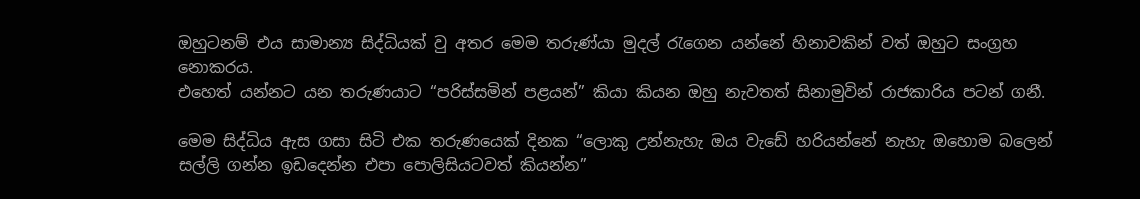ඔහුටනම් එය සාමාන්‍ය සිද්ධියක් වු අතර මෙම තරුණ්යා මුදල් රැගෙන යන්නේ හිනාවකින් වත් ඔහුට සංග්‍රහ නොකරය.
එහෙත් යන්නට යන තරුණයාට “පරිස්සමින් පළයන්” කියා කියන ඔහු නැවතත් සිනාමුවින් රාජකාරිය පටන් ගනී.

මෙම සිද්ධිය ඇස ගසා සිටි එක තරුණයෙක් දිනක “ලොකු උන්නැහැ ඔය වැඩේ හරියන්නේ නැහැ ඔහොම බලෙන් සල්ලි ගන්න ඉඩදෙන්න එපා පොලිසියටවත් කියන්න”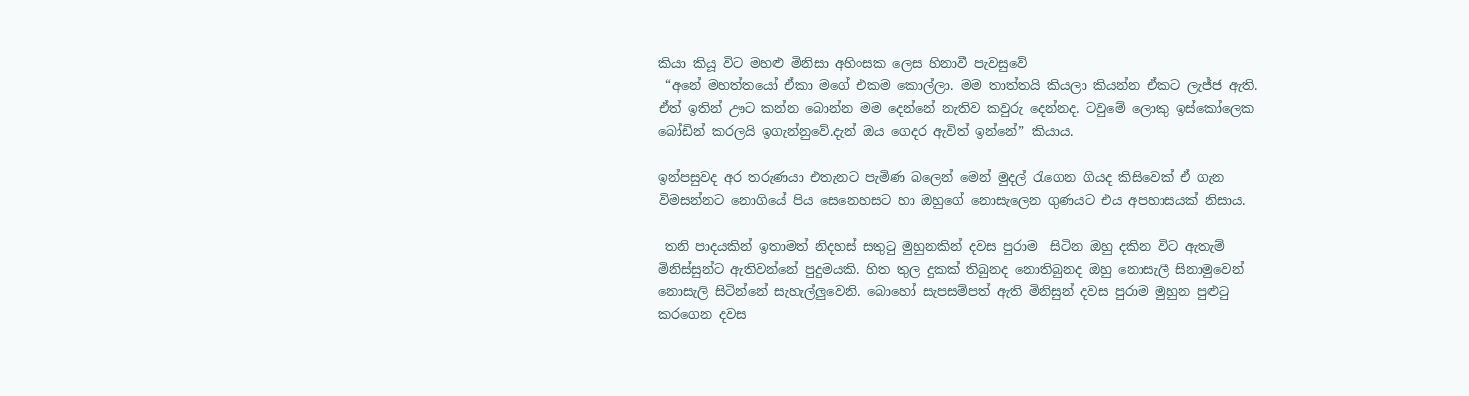කියා කියූ විට මහළු මිනිසා අහිංසක ලෙස හිනාවී පැවසුවේ
 “අනේ මහත්තයෝ ඒකා මගේ එකම කොල්ලා. මම තාත්තයි කියලා කියන්න ඒකට ලැජ්ජ ඇති. ඒත් ඉතින් ඌට කන්න බොන්න මම දෙන්නේ නැතිව කවුරු දෙන්නද. ටවුමේ ලොකු ඉස්කෝලෙක බෝඩින් කරලයි ඉගැන්නුවේ.දැන් ඔය ගෙදර ඇවිත් ඉන්නේ” කියාය.

ඉන්පසුවද අර තරුණයා එතැනට පැමිණ බලෙන් මෙන් මුදල් රැගෙන ගියද කිසිවෙක් ඒ ගැන විමසන්නට නොගියේ පිය සෙනෙහසට හා ඔහුගේ නොසැලෙන ගුණයට එය අපහාසයක් නිසාය.

 තනි පාදයකින් ඉතාමත් නිදහස් සතුටු මුහුනකින් දවස පුරාම  සිටින ඔහු දකින විට ඇතැම් මිනිස්සුන්ට ඇතිවන්නේ පුදුමයකි. හිත තුල දුකක් තිබුනද නොතිබුනද ඔහු නොසැලී සිනාමුවෙන් නොසැලි සිටින්නේ සැහැල්ලුවෙනි. බොහෝ සැපසම්පත් ඇති මිනිසුන් දවස පුරාම මුහුන පුළුටු කරගෙන දවස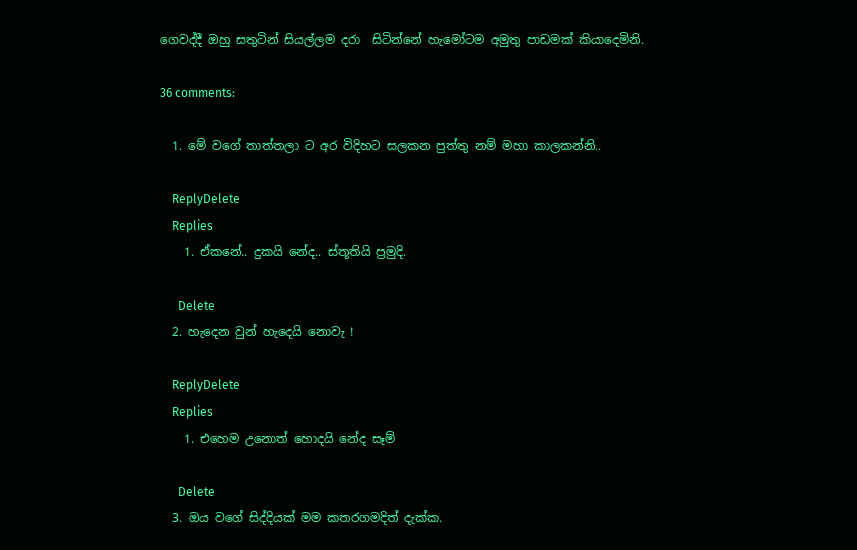ගෙවද්දී ඔහු සතුටින් සියල්ලම දරා  සිටින්නේ හැමෝටම අමුතු පාඩමක් කියාදෙමිනි.

36 comments:

  1. මේ වගේ තාත්තලා ට අර විදිහට සලකන පුත්තු නම් මහා කාලකන්නි..

    ReplyDelete
    Replies
    1. ඒකනේ.. දුකයි නේද.. ස්තූතියි ප්‍රමුදි.

      Delete
  2. හැදෙන වුන් හැදෙයි නොවැ !

    ReplyDelete
    Replies
    1. එහෙම උනොත් හොදයි නේද සෑම්

      Delete
  3. ඔය වගේ සිද්දියක් මම කතරගමදිත් දැක්ක.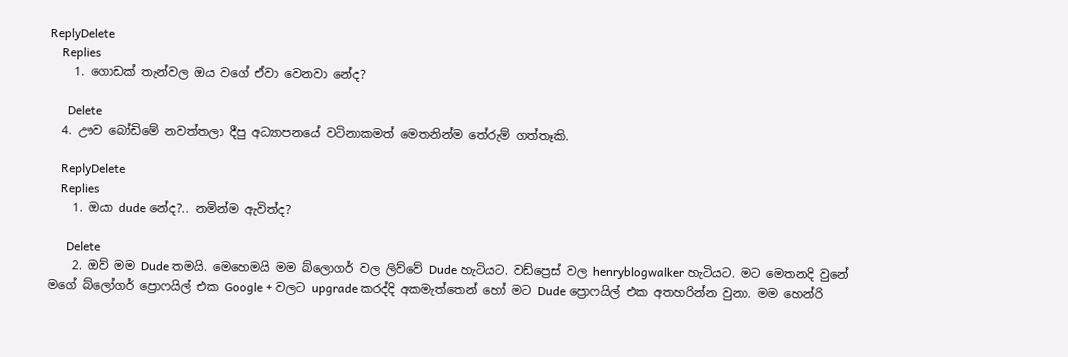ReplyDelete
    Replies
    1. ගොඩක් තැන්වල ඔය වගේ ඒවා වෙනවා නේද?

      Delete
  4. ඌව බෝඩිමේ නවත්තලා දීපු අධ්‍යාපනයේ වටිනාකමත් මෙතනින්ම තේරුම් ගත්තෑකි.

    ReplyDelete
    Replies
    1. ඔයා dude නේද?.. නමින්ම ඇවිත්ද?

      Delete
    2. ඔව් මම Dude තමයි. මෙහෙමයි මම බ්ලොගර් වල ලිව්වේ Dude හැටියට. වඩ්ප්‍රෙස් වල henryblogwalker හැටියට. මට මෙතනදි වුනේ මගේ බ්ලෝගර් ප්‍රොෆයිල් එක Google + වලට upgrade කරද්දි අකමැත්තෙන් හෝ මට Dude ප්‍රොෆයිල් එක අතහරින්න වුනා. මම හෙන්රි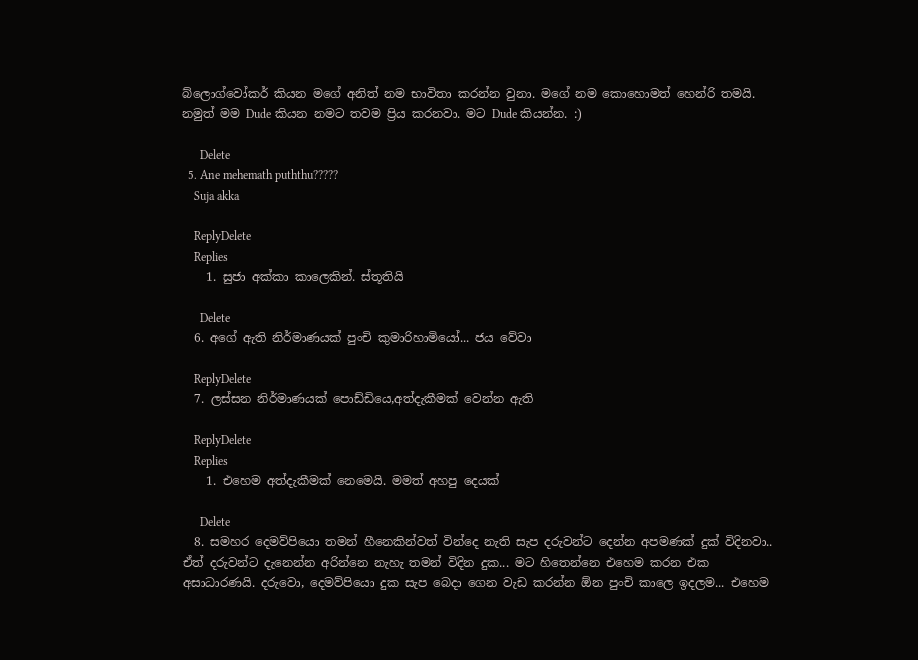බ්ලොග්වෝකර් කියන මගේ අනිත් නම භාවිතා කරන්න වුනා. මගේ නම කොහොමත් හෙන්රි තමයි. නමුත් මම Dude කියන නමට තවම ප්‍රිය කරනවා. මට Dude කියන්න. :)

      Delete
  5. Ane mehemath puththu?????
    Suja akka

    ReplyDelete
    Replies
    1. සුජා අක්කා කාලෙකින්. ස්තූතියි

      Delete
  6. අගේ ඇති නිර්මාණයක් පුංචි කුමාරිහාමියෝ... ජය වේවා

    ReplyDelete
  7. ලස්සන නිර්මාණයක් පොඩ්ඩියෙ,අත්දැකීමක් වෙන්න ඇති

    ReplyDelete
    Replies
    1. එහෙම අත්දැකීමක් නෙමෙයි. මමත් අහපු දෙයක්

      Delete
  8. සමහර දෙමව්පියො තමන් හීනෙකින්වත් වින්දෙ නැති සැප දරුවන්ට දෙන්න අපමණක් දුක් විදිනවා.. ඒත් දරුවන්ට දැනෙන්න අරින්නෙ නැහැ තමන් විදින දුක... මට හිතෙන්නෙ එහෙම කරන එක අසාධාරණයි. දරුවො, දෙමව්පියො දුක සැප බෙදා ගෙන වැඩ කරන්න ඕන පුංචි කාලෙ ඉදලම... එහෙම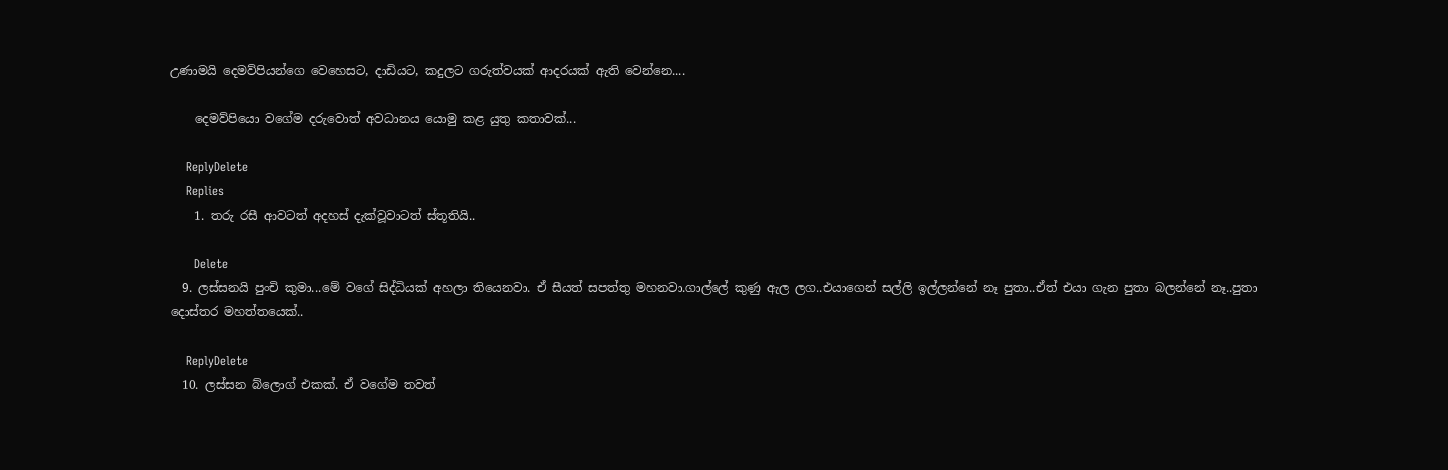උණාමයි දෙමව්පියන්ගෙ වෙහෙසට, දාඩියට, කදුලට ගරුත්වයක් ආදරයක් ඇති වෙන්නෙ....

    දෙමව්පියො වගේම දරුවොත් අවධානය යොමු කළ යුතු කතාවක්...

    ReplyDelete
    Replies
    1. තරු රසී ආවටත් අදහස් දැක්වූවාටත් ස්තූතියි..

      Delete
  9. ලස්සනයි පුංචි කුමා...මේ වගේ සිද්ධියක් අහලා තියෙනවා. ඒ සීයත් සපත්තු මහනවා.ගාල්ලේ කුණු ඇල ලග..එයාගෙන් සල්ලි ඉල්ලන්නේ නෑ පුතා..ඒත් එයා ගැන පුතා බලන්නේ නෑ..පුතා දොස්තර මහත්තයෙක්..

    ReplyDelete
  10. ලස්සන බ්ලොග් එකක්. ඒ වගේම තවත්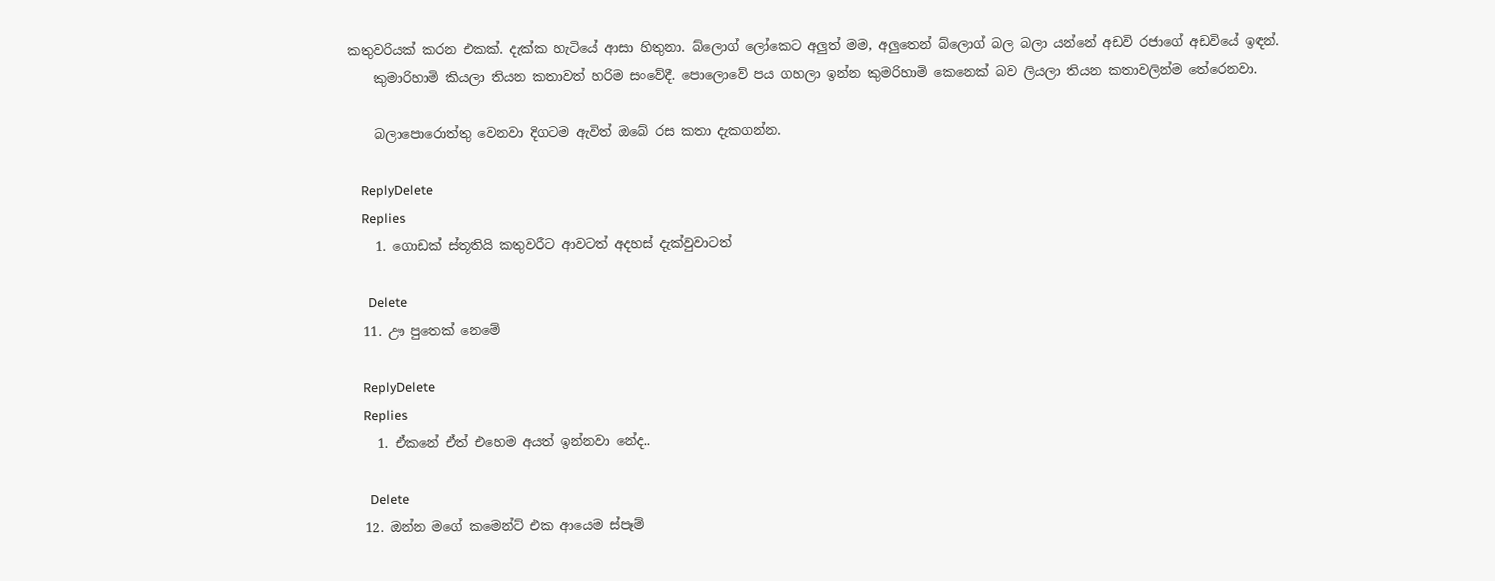කතුවරියක් කරන එකක්. දැක්ක හැටියේ ආසා හිතුනා. බ්ලොග් ලෝකෙට අලුත් මම, අලුතෙන් බ්ලොග් බල බලා යන්නේ අඩවි රජාගේ අඩවියේ ඉඳන්.
    කුමාරිහාමි කියලා තියන කතාවත් හරිම සංවේදී. පොලොවේ පය ගහලා ඉන්න කුමරිහාමි කෙනෙක් බව ලියලා තියන කතාවලින්ම තේරෙනවා.

    බලාපොරොත්තු වෙනවා දිගටම ඇවිත් ඔබේ රස කතා දැකගන්න.

    ReplyDelete
    Replies
    1. ගොඩක් ස්තූතියි කතුවරීට ආවටත් අදහස් දැක්වුවාටත්

      Delete
  11. ඌ පුතෙක් නෙමේ

    ReplyDelete
    Replies
    1. ඒකනේ ඒත් එහෙම අයත් ඉන්නවා නේද..

      Delete
  12. ඔන්න මගේ කමෙන්ට් එක ආයෙම ස්පෑම්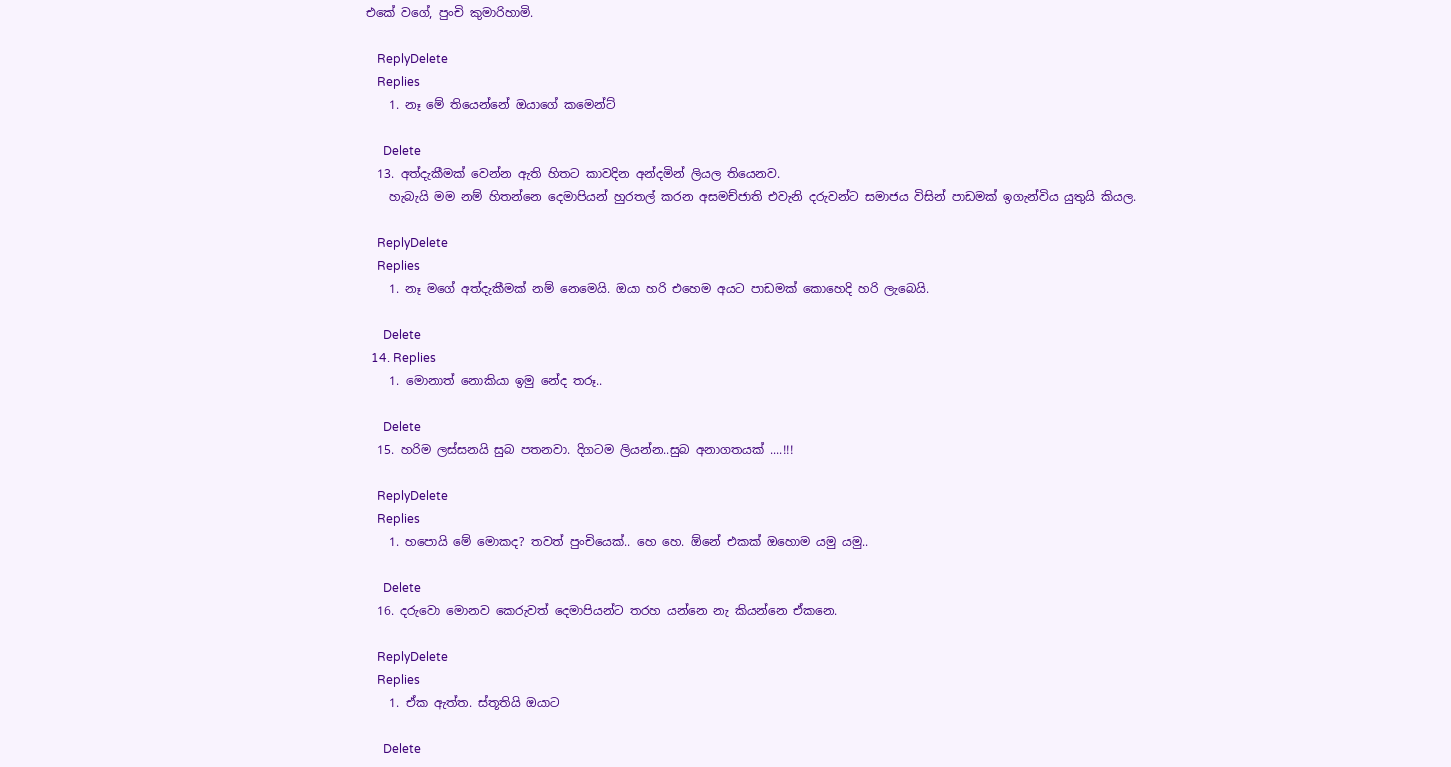එකේ වගේ, පුංචි කුමාරිහාමි.

    ReplyDelete
    Replies
    1. නෑ මේ තියෙන්නේ ඔයාගේ කමෙන්ට්

      Delete
  13. අත්දැකීමක් වෙන්න ඇති හිතට කාවදින අන්දමින් ලියල තියෙනව.
    හැබැයි මම නම් හිතන්නෙ දෙමාපියන් හුරතල් කරන අසමච්ජාති එවැනි දරුවන්ට සමාජය විසින් පාඩමක් ඉගැන්විය යුතුයි කියල.

    ReplyDelete
    Replies
    1. නෑ මගේ අත්දැකීමක් නම් නෙමෙයි. ඔයා හරි එහෙම අයට පාඩමක් කොහෙදි හරි ලැබෙයි.

      Delete
  14. Replies
    1. මොනාත් නොකියා ඉමු නේද තරූ..

      Delete
  15. හරිම ලස්සනයි සුබ පතනවා. දිගටම ලියන්න..සුබ අනාගතයක් ....!!!

    ReplyDelete
    Replies
    1. හපොයි මේ මොකද? තවත් පුංචියෙක්.. හෙ හෙ. ඕනේ එකක් ඔහොම යමු යමු..

      Delete
  16. දරුවො මොනව කෙරුවත් දෙමාපියන්ට තරහ යන්නෙ නැ කියන්නෙ ඒකනෙ.

    ReplyDelete
    Replies
    1. ඒක ඇත්ත. ස්තූතියි ඔයාට

      Delete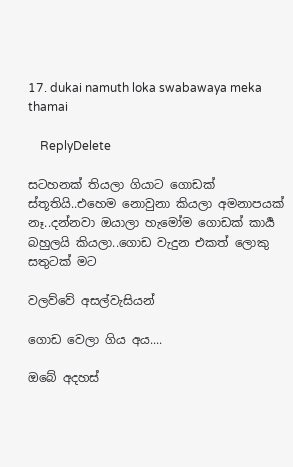17. dukai namuth loka swabawaya meka thamai

    ReplyDelete

සටහනක් තියලා ගියාට ගොඩක් ස්තූතියි..එහෙම නොවුනා කියලා අමනාපයක් නෑ..දන්නවා ඔයාලා හැමෝම ගොඩක් කාර්‍ය බහුලයි කියලා..ගොඩ වැදුන එකත් ලොකු සතුටක් මට

වලව්වේ අසල්වැසියන්

ගොඩ වෙලා ගිය අය....

ඔබේ අදහස්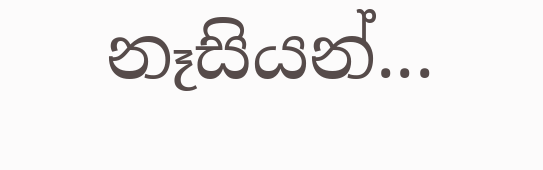නෑසියන්...